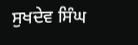ਸੁਖਦੇਵ ਸਿੰਘ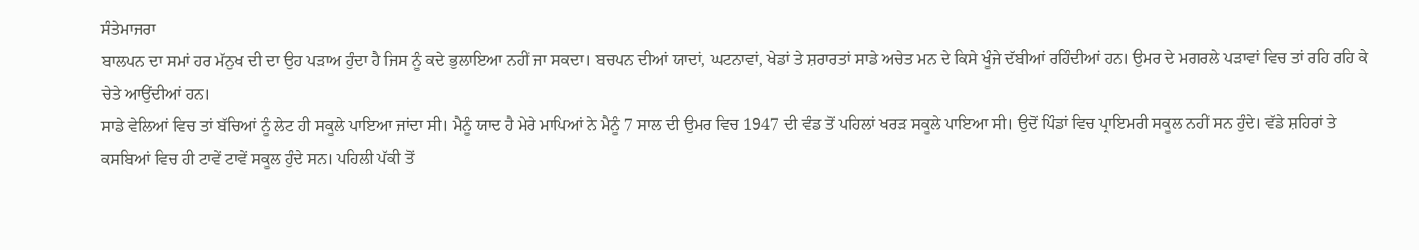ਸੰਤੇਮਾਜਰਾ
ਬਾਲਪਨ ਦਾ ਸਮਾਂ ਹਰ ਮੱਨੁਖ ਦੀ ਦਾ ਉਹ ਪੜਾਅ ਹੁੰਦਾ ਹੈ ਜਿਸ ਨੂੰ ਕਦੇ ਭੁਲਾਇਆ ਨਹੀਂ ਜਾ ਸਕਦਾ। ਬਚਪਨ ਦੀਆਂ ਯਾਦਾਂ, ਘਟਨਾਵਾਂ, ਖੇਡਾਂ ਤੇ ਸ਼ਰਾਰਤਾਂ ਸਾਡੇ ਅਚੇਤ ਮਨ ਦੇ ਕਿਸੇ ਖੂੰਜੇ ਦੱਬੀਆਂ ਰਹਿੰਦੀਆਂ ਹਨ। ਉਮਰ ਦੇ ਮਗਰਲੇ ਪੜਾਵਾਂ ਵਿਚ ਤਾਂ ਰਹਿ ਰਹਿ ਕੇ ਚੇਤੇ ਆਉਂਦੀਆਂ ਹਨ।
ਸਾਡੇ ਵੇਲਿਆਂ ਵਿਚ ਤਾਂ ਬੱਚਿਆਂ ਨੂੰ ਲੇਟ ਹੀ ਸਕੂਲੇ ਪਾਇਆ ਜਾਂਦਾ ਸੀ। ਮੈਨੂੰ ਯਾਦ ਹੈ ਮੇਰੇ ਮਾਪਿਆਂ ਨੇ ਮੈਨੂੰ 7 ਸਾਲ ਦੀ ਉਮਰ ਵਿਚ 1947 ਦੀ ਵੰਡ ਤੋਂ ਪਹਿਲਾਂ ਖਰੜ ਸਕੂਲੇ ਪਾਇਆ ਸੀ। ਉਦੋਂ ਪਿੰਡਾਂ ਵਿਚ ਪ੍ਰਾਇਮਰੀ ਸਕੂਲ ਨਹੀਂ ਸਨ ਹੁੰਦੇ। ਵੱਡੇ ਸ਼ਹਿਰਾਂ ਤੇ ਕਸਬਿਆਂ ਵਿਚ ਹੀ ਟਾਵੇਂ ਟਾਵੇਂ ਸਕੂਲ ਹੁੰਦੇ ਸਨ। ਪਹਿਲੀ ਪੱਕੀ ਤੋਂ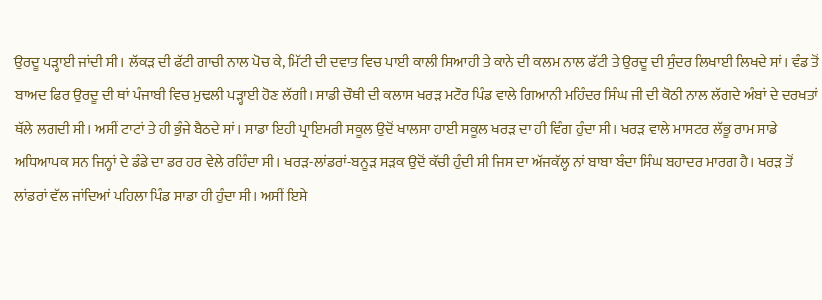ਉਰਦੂ ਪੜ੍ਹਾਈ ਜਾਂਦੀ ਸੀ। ਲੱਕੜ ਦੀ ਫੱਟੀ ਗਾਚੀ ਨਾਲ ਪੋਚ ਕੇ, ਮਿੱਟੀ ਦੀ ਦਵਾਤ ਵਿਚ ਪਾਈ ਕਾਲੀ ਸਿਆਹੀ ਤੇ ਕਾਨੇ ਦੀ ਕਲਮ ਨਾਲ ਫੱਟੀ ਤੇ ਉਰਦੂ ਦੀ ਸੁੰਦਰ ਲਿਖਾਈ ਲਿਖਦੇ ਸਾਂ। ਵੰਡ ਤੋਂ ਬਾਅਦ ਫਿਰ ਉਰਦੂ ਦੀ ਥਾਂ ਪੰਜਾਬੀ ਵਿਚ ਮੁਢਲੀ ਪੜ੍ਹਾਈ ਹੋਣ ਲੱਗੀ। ਸਾਡੀ ਚੌਥੀ ਦੀ ਕਲਾਸ ਖਰੜ ਮਟੌਰ ਪਿੰਡ ਵਾਲੇ ਗਿਆਨੀ ਮਹਿੰਦਰ ਸਿੰਘ ਜੀ ਦੀ ਕੋਠੀ ਨਾਲ ਲੱਗਦੇ ਅੰਬਾਂ ਦੇ ਦਰਖਤਾਂ ਥੱਲੇ ਲਗਦੀ ਸੀ। ਅਸੀਂ ਟਾਟਾਂ ਤੇ ਹੀ ਭੁੰਜੇ ਬੈਠਦੇ ਸਾਂ। ਸਾਡਾ ਇਹੀ ਪ੍ਰਾਇਮਰੀ ਸਕੂਲ ਉਦੋਂ ਖਾਲਸਾ ਹਾਈ ਸਕੂਲ ਖਰੜ ਦਾ ਹੀ ਵਿੰਗ ਹੁੰਦਾ ਸੀ। ਖਰੜ ਵਾਲੇ ਮਾਸਟਰ ਲੱਭੂ ਰਾਮ ਸਾਡੇ ਅਧਿਆਪਕ ਸਨ ਜਿਨ੍ਹਾਂ ਦੇ ਡੰਡੇ ਦਾ ਡਰ ਹਰ ਵੇਲੇ ਰਹਿੰਦਾ ਸੀ। ਖਰੜ-ਲਾਂਡਰਾਂ-ਬਨੂੜ ਸੜਕ ਉਦੋਂ ਕੱਚੀ ਹੁੰਦੀ ਸੀ ਜਿਸ ਦਾ ਅੱਜਕੱਲ੍ਹ ਨਾਂ ਬਾਬਾ ਬੰਦਾ ਸਿੰਘ ਬਹਾਦਰ ਮਾਰਗ ਹੈ। ਖਰੜ ਤੋਂ ਲਾਂਡਰਾਂ ਵੱਲ ਜਾਂਦਿਆਂ ਪਹਿਲਾ ਪਿੰਡ ਸਾਡਾ ਹੀ ਹੁੰਦਾ ਸੀ। ਅਸੀਂ ਇਸੇ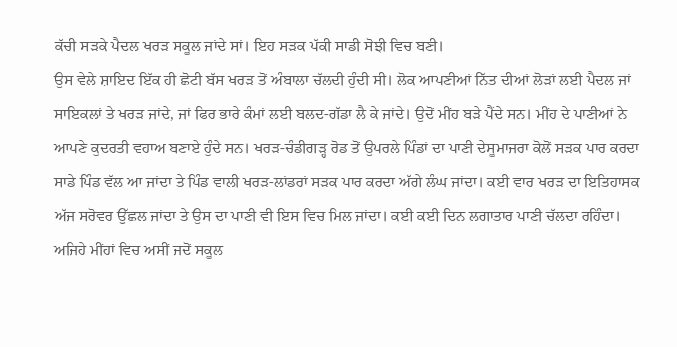ਕੱਚੀ ਸੜਕੇ ਪੈਦਲ ਖਰੜ ਸਕੂਲ ਜਾਂਦੇ ਸਾਂ। ਇਹ ਸੜਕ ਪੱਕੀ ਸਾਡੀ ਸੋਝੀ ਵਿਚ ਬਣੀ।
ਉਸ ਵੇਲੇ ਸ਼ਾਇਦ ਇੱਕ ਹੀ ਛੋਟੀ ਬੱਸ ਖਰੜ ਤੋਂ ਅੰਬਾਲਾ ਚੱਲਦੀ ਹੁੰਦੀ ਸੀ। ਲੋਕ ਆਪਣੀਆਂ ਨਿੱਤ ਦੀਆਂ ਲੋੜਾਂ ਲਈ ਪੈਦਲ ਜਾਂ ਸਾਇਕਲਾਂ ਤੇ ਖਰੜ ਜਾਂਦੇ, ਜਾਂ ਫਿਰ ਭਾਰੇ ਕੰਮਾਂ ਲਈ ਬਲਦ-ਗੱਡਾ ਲੈ ਕੇ ਜਾਂਦੇ। ਉਦੋਂ ਮੀਂਹ ਬੜੇ ਪੈਂਦੇ ਸਨ। ਮੀਂਹ ਦੇ ਪਾਣੀਆਂ ਨੇ ਆਪਣੇ ਕੁਦਰਤੀ ਵਹਾਅ ਬਣਾਏ ਹੁੰਦੇ ਸਨ। ਖਰੜ-ਚੰਡੀਗੜ੍ਹ ਰੋਡ ਤੋਂ ਉਪਰਲੇ ਪਿੰਡਾਂ ਦਾ ਪਾਣੀ ਦੇਸੂਮਾਜਰਾ ਕੋਲੋਂ ਸੜਕ ਪਾਰ ਕਰਦਾ ਸਾਡੇ ਪਿੰਡ ਵੱਲ ਆ ਜਾਂਦਾ ਤੇ ਪਿੰਡ ਵਾਲੀ ਖਰੜ-ਲਾਂਡਰਾਂ ਸੜਕ ਪਾਰ ਕਰਦਾ ਅੱਗੇ ਲੰਘ ਜਾਂਦਾ। ਕਈ ਵਾਰ ਖਰੜ ਦਾ ਇਤਿਹਾਸਕ ਅੱਜ ਸਰੋਵਰ ਉੱਛਲ ਜਾਂਦਾ ਤੇ ਉਸ ਦਾ ਪਾਣੀ ਵੀ ਇਸ ਵਿਚ ਮਿਲ ਜਾਂਦਾ। ਕਈ ਕਈ ਦਿਨ ਲਗਾਤਾਰ ਪਾਣੀ ਚੱਲਦਾ ਰਹਿੰਦਾ। ਅਜਿਹੇ ਮੀਂਹਾਂ ਵਿਚ ਅਸੀਂ ਜਦੋਂ ਸਕੂਲ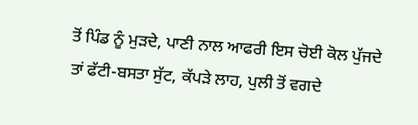ਤੋਂ ਪਿੰਡ ਨੂੰ ਮੁੜਦੇ, ਪਾਣੀ ਨਾਲ ਆਫਰੀ ਇਸ ਚੋਈ ਕੋਲ ਪੁੱਜਦੇ ਤਾਂ ਫੱਟੀ-ਬਸਤਾ ਸੁੱਟ, ਕੱਪੜੇ ਲਾਹ, ਪੁਲੀ ਤੋਂ ਵਗਦੇ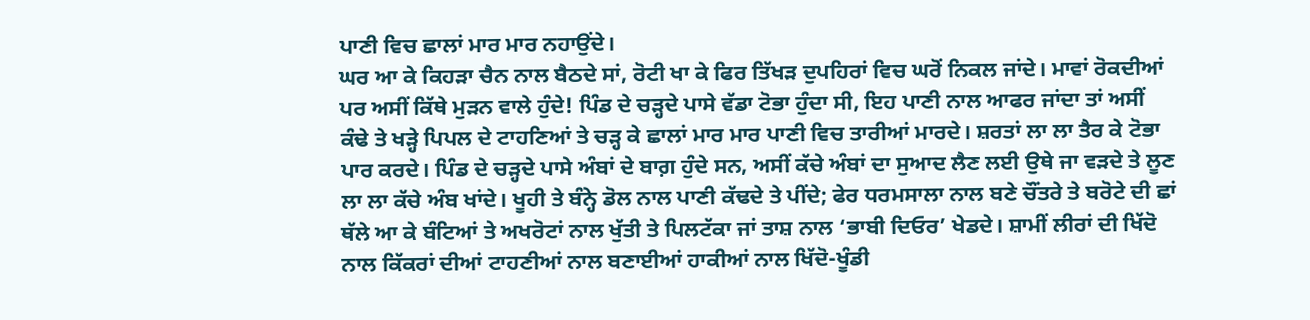ਪਾਣੀ ਵਿਚ ਛਾਲਾਂ ਮਾਰ ਮਾਰ ਨਹਾਉਂਦੇ।
ਘਰ ਆ ਕੇ ਕਿਹੜਾ ਚੈਨ ਨਾਲ ਬੈਠਦੇ ਸਾਂ, ਰੋਟੀ ਖਾ ਕੇ ਫਿਰ ਤਿੱਖੜ ਦੁਪਹਿਰਾਂ ਵਿਚ ਘਰੋਂ ਨਿਕਲ ਜਾਂਦੇ। ਮਾਵਾਂ ਰੋਕਦੀਆਂ ਪਰ ਅਸੀਂ ਕਿੱਥੇ ਮੁੜਨ ਵਾਲੇ ਹੁੰਦੇ! ਪਿੰਡ ਦੇ ਚੜ੍ਹਦੇ ਪਾਸੇ ਵੱਡਾ ਟੋਭਾ ਹੁੰਦਾ ਸੀ, ਇਹ ਪਾਣੀ ਨਾਲ ਆਫਰ ਜਾਂਦਾ ਤਾਂ ਅਸੀਂ ਕੰਢੇ ਤੇ ਖੜ੍ਹੇ ਪਿਪਲ ਦੇ ਟਾਹਣਿਆਂ ਤੇ ਚੜ੍ਹ ਕੇ ਛਾਲਾਂ ਮਾਰ ਮਾਰ ਪਾਣੀ ਵਿਚ ਤਾਰੀਆਂ ਮਾਰਦੇ। ਸ਼ਰਤਾਂ ਲਾ ਲਾ ਤੈਰ ਕੇ ਟੋਭਾ ਪਾਰ ਕਰਦੇ। ਪਿੰਡ ਦੇ ਚੜ੍ਹਦੇ ਪਾਸੇ ਅੰਬਾਂ ਦੇ ਬਾਗ਼ ਹੁੰਦੇ ਸਨ, ਅਸੀਂ ਕੱਚੇ ਅੰਬਾਂ ਦਾ ਸੁਆਦ ਲੈਣ ਲਈ ਉਥੇ ਜਾ ਵੜਦੇ ਤੇ ਲੂਣ ਲਾ ਲਾ ਕੱਚੇ ਅੰਬ ਖਾਂਦੇ। ਖੂਹੀ ਤੇ ਬੰਨ੍ਹੇ ਡੋਲ ਨਾਲ ਪਾਣੀ ਕੱਢਦੇ ਤੇ ਪੀਂਦੇ; ਫੇਰ ਧਰਮਸਾਲਾ ਨਾਲ ਬਣੇ ਚੌਂਤਰੇ ਤੇ ਬਰੋਟੇ ਦੀ ਛਾਂ ਥੱਲੇ ਆ ਕੇ ਬੰਟਿਆਂ ਤੇ ਅਖਰੋਟਾਂ ਨਾਲ ਖੁੱਤੀ ਤੇ ਪਿਲਟੱਕਾ ਜਾਂ ਤਾਸ਼ ਨਾਲ ‘ਭਾਬੀ ਦਿਓਰ’ ਖੇਡਦੇ। ਸ਼ਾਮੀਂ ਲੀਰਾਂ ਦੀ ਖਿੱਦੋ ਨਾਲ ਕਿੱਕਰਾਂ ਦੀਆਂ ਟਾਹਣੀਆਂ ਨਾਲ ਬਣਾਈਆਂ ਹਾਕੀਆਂ ਨਾਲ ਖਿੱਦੋ-ਖੂੰਡੀ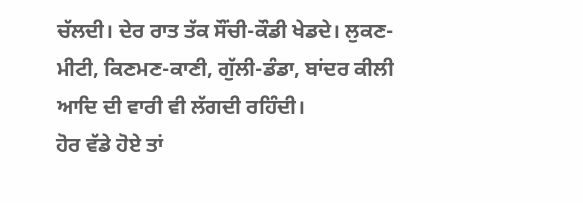ਚੱਲਦੀ। ਦੇਰ ਰਾਤ ਤੱਕ ਸੌਂਚੀ-ਕੌਡੀ ਖੇਡਦੇ। ਲੁਕਣ-ਮੀਟੀ, ਕਿਣਮਣ-ਕਾਣੀ, ਗੁੱਲੀ-ਡੰਡਾ, ਬਾਂਦਰ ਕੀਲੀ ਆਦਿ ਦੀ ਵਾਰੀ ਵੀ ਲੱਗਦੀ ਰਹਿੰਦੀ।
ਹੋਰ ਵੱਡੇ ਹੋਏ ਤਾਂ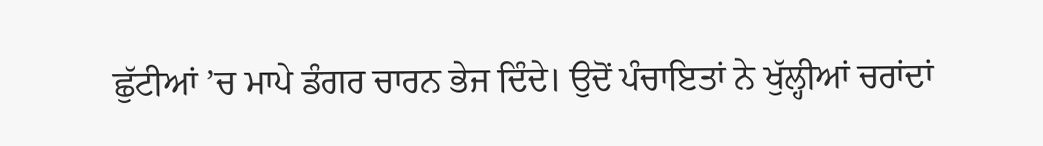ਛੁੱਟੀਆਂ ’ਚ ਮਾਪੇ ਡੰਗਰ ਚਾਰਨ ਭੇਜ ਦਿੰਦੇ। ਉਦੋਂ ਪੰਚਾਇਤਾਂ ਨੇ ਖੁੱਲ੍ਹੀਆਂ ਚਰਾਂਦਾਂ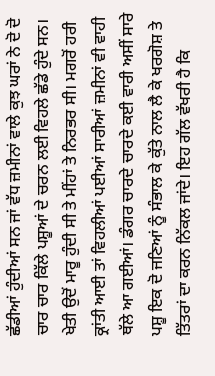ਛੱਡੀਆਂ ਹੁੰਦੀਆਂ ਸਨ ਜਾਂ ਵੱਧ ਜ਼ਮੀਨਾਂ ਵਾਲੇ ਕੁਝ ਘਰਾਂ ਨੇ ਦੋ ਦੋ ਚਾਰ ਚਾਰ ਕਿੱਲੇ ਪਸ਼ੂਆਂ ਦੇ ਚਰਨ ਲਈ ਵਿਹਲੇ ਛੱਡੇ ਹੁੰਦੇ ਸਨ। ਖੇਤੀ ਉਦੋਂ ਮਾਰੂ ਹੁੰਦੀ ਸੀ ਤੇ ਮੀਂਹਾਂ ਤੇ ਨਿਰਭਰ ਸੀ। ਮਗਰੋਂ ਹਰੀ ਕ੍ਰਾਂਤੀ ਆਈ ਤਾਂ ਵਿਹਲੀਆਂ ਪਈਆਂ ਸਾਰੀਆਂ ਜ਼ਮੀਨਾਂ ਵੀ ਵਾਹੀ ਥੱਲੇ ਆ ਗਈਆਂ। ਡੰਗਰ ਚਾਰਦੇ ਚਾਰਦੇ ਕਈ ਵਾਰੀ ਅਸੀਂ ਸਾਰੇ ਪਸ਼ੂ ਇਕ ਦੋ ਜਣਿਆਂ ਨੂੰ ਸੰਭਾਲ ਕੇ ਕੁੱਤੇ ਨਾਲ ਲੈ ਕੇ ਖਰਗੋਸ਼ ਤੇ ਤਿੱਤਰਾਂ ਦਾ ਕਰਨ ਨਿੱਕਲ ਜਾਂਦੇ। ਇਹ ਗੱਲ ਵੱਖਰੀ ਹੈ ਕਿ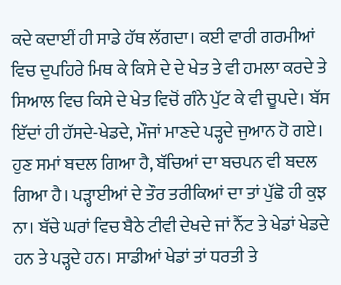ਕਦੇ ਕਦਾਈਂ ਹੀ ਸਾਡੇ ਹੱਥ ਲੱਗਦਾ। ਕਈ ਵਾਰੀ ਗਰਮੀਆਂ ਵਿਚ ਦੁਪਹਿਰੇ ਮਿਥ ਕੇ ਕਿਸੇ ਦੇ ਦੇ ਖੇਤ ਤੇ ਵੀ ਹਮਲਾ ਕਰਦੇ ਤੇ ਸਿਆਲ ਵਿਚ ਕਿਸੇ ਦੇ ਖੇਤ ਵਿਚੋਂ ਗੰਨੇ ਪੁੱਟ ਕੇ ਵੀ ਚੂਪਦੇ। ਬੱਸ ਇੱਦਾਂ ਹੀ ਹੱਸਦੇ-ਖੇਡਦੇ, ਮੌਜਾਂ ਮਾਣਦੇ ਪੜ੍ਹਦੇ ਜੁਆਨ ਹੋ ਗਏ।
ਹੁਣ ਸਮਾਂ ਬਦਲ ਗਿਆ ਹੈ, ਬੱਚਿਆਂ ਦਾ ਬਚਪਨ ਵੀ ਬਦਲ ਗਿਆ ਹੈ। ਪੜ੍ਹਾਈਆਂ ਦੇ ਤੌਰ ਤਰੀਕਿਆਂ ਦਾ ਤਾਂ ਪੁੱਛੋ ਹੀ ਕੁਝ ਨਾ। ਬੱਚੇ ਘਰਾਂ ਵਿਚ ਬੈਠੇ ਟੀਵੀ ਦੇਖਦੇ ਜਾਂ ਨੈੱਟ ਤੇ ਖੇਡਾਂ ਖੇਡਦੇ ਹਨ ਤੇ ਪੜ੍ਹਦੇ ਹਨ। ਸਾਡੀਆਂ ਖੇਡਾਂ ਤਾਂ ਧਰਤੀ ਤੇ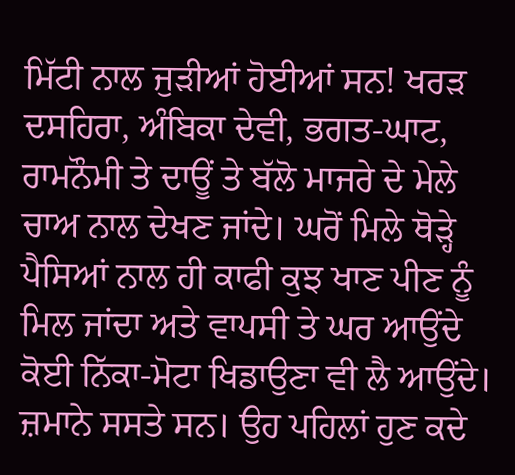ਮਿੱਟੀ ਨਾਲ ਜੁੜੀਆਂ ਹੋਈਆਂ ਸਨ! ਖਰੜ ਦਸਹਿਰਾ, ਅੰਬਿਕਾ ਦੇਵੀ, ਭਗਤ-ਘਾਟ, ਰਾਮਨੌਮੀ ਤੇ ਦਾਊਂ ਤੇ ਬੱਲੋ ਮਾਜਰੇ ਦੇ ਮੇਲੇ ਚਾਅ ਨਾਲ ਦੇਖਣ ਜਾਂਦੇ। ਘਰੋਂ ਮਿਲੇ ਥੋੜ੍ਹੇ ਪੈਸਿਆਂ ਨਾਲ ਹੀ ਕਾਫੀ ਕੁਝ ਖਾਣ ਪੀਣ ਨੂੰ ਮਿਲ ਜਾਂਦਾ ਅਤੇ ਵਾਪਸੀ ਤੇ ਘਰ ਆਉਂਦੇ ਕੋਈ ਨਿੱਕਾ-ਮੋਟਾ ਖਿਡਾਉਣਾ ਵੀ ਲੈ ਆਉਂਦੇ। ਜ਼ਮਾਨੇ ਸਸਤੇ ਸਨ। ਉਹ ਪਹਿਲਾਂ ਹੁਣ ਕਦੇ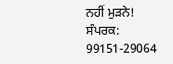ਨਹੀਂ ਮੁੜਨੇ!
ਸੰਪਰਕ: 99151-29064